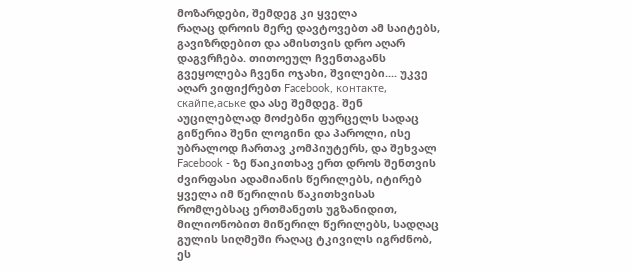მოზარდები, შემდეგ კი ყველა
რაღაც დროის მერე დავტოვებთ ამ საიტებს,
გავიზრდებით და ამისთვის დრო აღარ
დაგვრჩება. თითოეულ ჩვენთაგანს
გვეყოლება ჩვენი ოჯახი, შვილები.... უკვე
აღარ ვიფიქრებთ Facebook, контакте,
скайпе,аське და ასე შემდეგ. შენ
აუცილებლად მოძებნი ფურცელს სადაც
გიწერია შენი ლოგინი და პაროლი, ისე
უბრალოდ ჩართავ კომპიუტერს, და შეხვალ
Facebook - ზე წაიკითხავ ერთ დროს შენთვის
ძვირფასი ადამიანის წერილებს, იტირებ
ყველა იმ წერილის წაკითხვისას
რომლებსაც ერთმანეთს უგზანიდით,
მილიონობით მიწერილ წერილებს, სადღაც
გულის სიღმეში რაღაც ტკივილს იგრძნობ,
ეს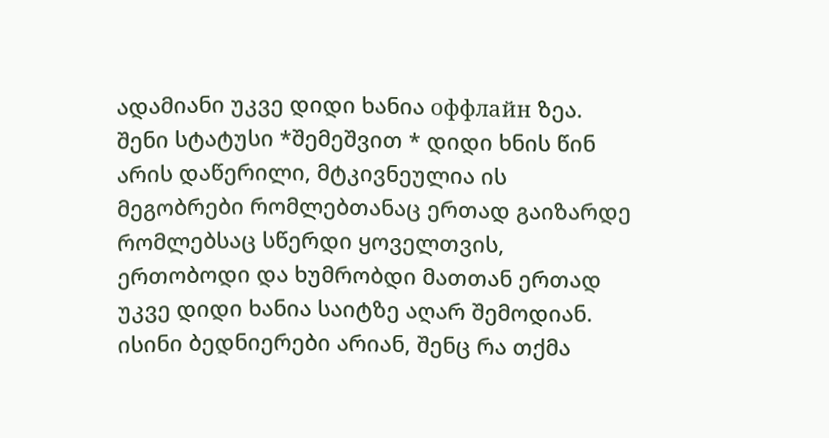ადამიანი უკვე დიდი ხანია оффлайн ზეა.
შენი სტატუსი *შემეშვით * დიდი ხნის წინ
არის დაწერილი, მტკივნეულია ის
მეგობრები რომლებთანაც ერთად გაიზარდე
რომლებსაც სწერდი ყოველთვის,
ერთობოდი და ხუმრობდი მათთან ერთად
უკვე დიდი ხანია საიტზე აღარ შემოდიან.
ისინი ბედნიერები არიან, შენც რა თქმა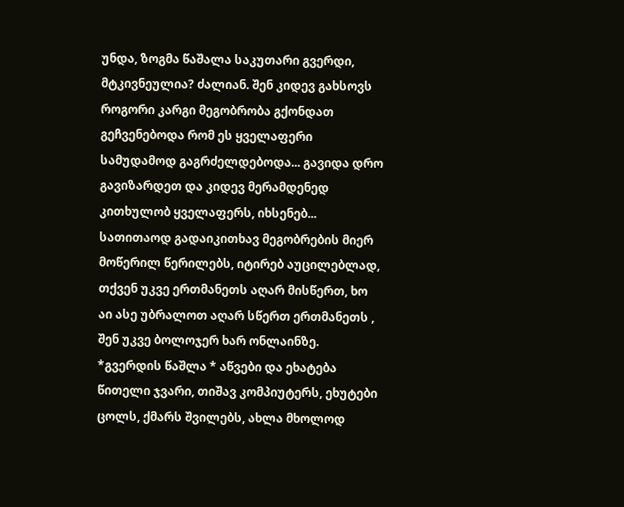უნდა, ზოგმა წაშალა საკუთარი გვერდი,
მტკივნეულია? ძალიან. შენ კიდევ გახსოვს
როგორი კარგი მეგობრობა გქონდათ
გეჩვენებოდა რომ ეს ყველაფერი
სამუდამოდ გაგრძელდებოდა... გავიდა დრო
გავიზარდეთ და კიდევ მერამდენედ
კითხულობ ყველაფერს, იხსენებ...
სათითაოდ გადაიკითხავ მეგობრების მიერ
მოწერილ წერილებს, იტირებ აუცილებლად,
თქვენ უკვე ერთმანეთს აღარ მისწერთ, ხო
აი ასე უბრალოთ აღარ სწერთ ერთმანეთს ,
შენ უკვე ბოლოჯერ ხარ ონლაინზე.
*გვერდის წაშლა * აწვები და ეხატება
წითელი ჯვარი, თიშავ კომპიუტერს, ეხუტები
ცოლს, ქმარს შვილებს, ახლა მხოლოდ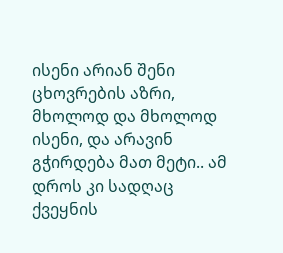ისენი არიან შენი ცხოვრების აზრი,
მხოლოდ და მხოლოდ ისენი, და არავინ
გჭირდება მათ მეტი.. ამ დროს კი სადღაც
ქვეყნის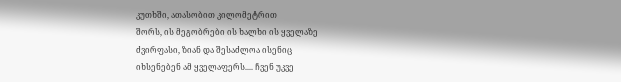კუთხში, ათასობით კილომეტრით
შორს, ის მეგობრები ის ხალხი ის ყველაზე
ძვირფასი, ზიან და შესაძლოა ისენიც
იხსენებენ ამ ყველაფერს.... ჩვენ უკვე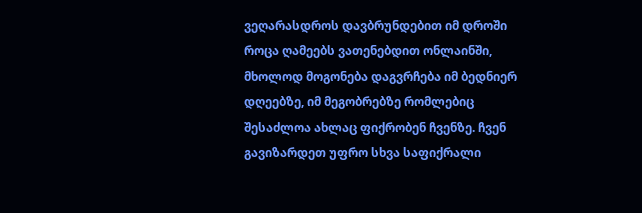ვეღარასდროს დავბრუნდებით იმ დროში
როცა ღამეებს ვათენებდით ონლაინში,
მხოლოდ მოგონება დაგვრჩება იმ ბედნიერ
დღეებზე, იმ მეგობრებზე რომლებიც
შესაძლოა ახლაც ფიქრობენ ჩვენზე. ჩვენ
გავიზარდეთ უფრო სხვა საფიქრალი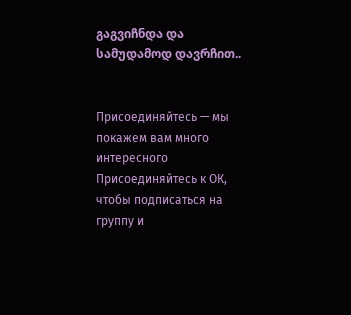გაგვიჩნდა და სამუდამოდ დავრჩით..


Присоединяйтесь — мы покажем вам много интересного
Присоединяйтесь к ОК, чтобы подписаться на группу и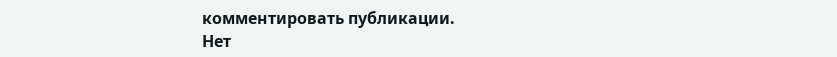комментировать публикации.
Нет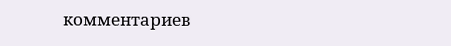комментариев